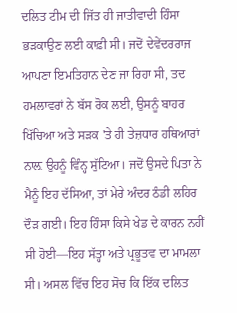ਦਲਿਤ ਟੀਮ ਦੀ ਜਿੱਤ ਹੀ ਜਾਤੀਵਾਦੀ ਹਿੰਸਾ ਭੜਕਾਉਣ ਲਈ ਕਾਫ਼ੀ ਸੀ। ਜਦੋਂ ਦੇਵੇਂਦਰਰਾਜ ਆਪਣਾ ਇਮਤਿਹਾਨ ਦੇਣ ਜਾ ਰਿਹਾ ਸੀ, ਤਦ ਹਮਲਾਵਰਾਂ ਨੇ ਬੱਸ ਰੋਕ ਲਈ, ਉਸਨੂੰ ਬਾਹਰ ਖਿੱਚਿਆ ਅਤੇ ਸੜਕ 'ਤੇ ਹੀ ਤੇਜ਼ਧਾਰ ਹਥਿਆਰਾਂ ਨਾਲ਼ ਉਹਨੂੰ ਵਿੰਨ੍ਹ ਸੁੱਟਿਆ। ਜਦੋਂ ਉਸਦੇ ਪਿਤਾ ਨੇ ਮੈਨੂੰ ਇਹ ਦੱਸਿਆ, ਤਾਂ ਮੇਰੇ ਅੰਦਰ ਠੰਡੀ ਲਹਿਰ ਦੌੜ ਗਈ। ਇਹ ਹਿੰਸਾ ਕਿਸੇ ਖੇਡ ਦੇ ਕਾਰਨ ਨਹੀਂ ਸੀ ਹੋਈ—ਇਹ ਸੱਤ੍ਹਾ ਅਤੇ ਪ੍ਰਭੂਤਵ ਦਾ ਮਾਮਲਾ ਸੀ। ਅਸਲ ਵਿੱਚ ਇਹ ਸੋਚ ਕਿ ਇੱਕ ਦਲਿਤ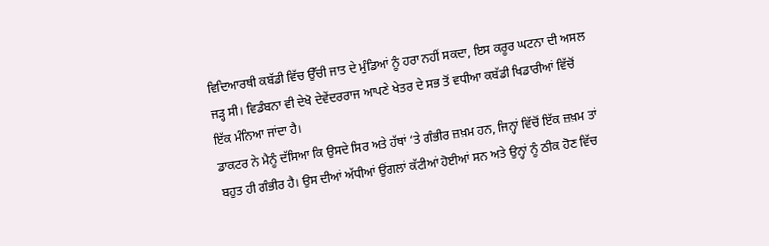ਵਿਦਿਆਰਥੀ ਕਬੱਡੀ ਵਿੱਚ ਉੱਚੀ ਜਾਤ ਦੇ ਮੁੰਡਿਆਂ ਨੂੰ ਹਰਾ ਨਹੀਂ ਸਕਦਾ, ਇਸ ਕਰੂਰ ਘਟਨਾ ਦੀ ਅਸਲ ਜੜ੍ਹ ਸੀ। ਵਿਡੰਬਨਾ ਵੀ ਦੇਖੋ ਦੇਵੇਂਦਰਰਾਜ ਆਪਣੇ ਖੇਤਰ ਦੇ ਸਭ ਤੋਂ ਵਧੀਆ ਕਬੱਡੀ ਖਿਡਾਰੀਆਂ ਵਿੱਚੋਂ ਇੱਕ ਮੰਨਿਆ ਜਾਂਦਾ ਹੈ।
ਡਾਕਟਰ ਨੇ ਮੈਨੂੰ ਦੱਸਿਆ ਕਿ ਉਸਦੇ ਸਿਰ ਅਤੇ ਹੱਥਾਂ ‘ਤੇ ਗੰਭੀਰ ਜ਼ਖ਼ਮ ਹਨ, ਜਿਨ੍ਹਾਂ ਵਿੱਚੋਂ ਇੱਕ ਜ਼ਖ਼ਮ ਤਾਂ ਬਹੁਤ ਹੀ ਗੰਭੀਰ ਹੈ। ਉਸ ਦੀਆਂ ਅੱਧੀਆਂ ਉਂਗਲਾਂ ਕੱਟੀਆਂ ਹੋਈਆਂ ਸਨ ਅਤੇ ਉਨ੍ਹਾਂ ਨੂੰ ਠੀਕ ਹੋਣ ਵਿੱਚ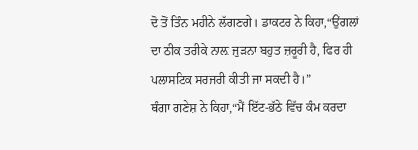ਦੋ ਤੋਂ ਤਿੰਨ ਮਹੀਨੇ ਲੱਗਣਗੇ। ਡਾਕਟਰ ਨੇ ਕਿਹਾ,“ਉਂਗਲਾਂ ਦਾ ਠੀਕ ਤਰੀਕੇ ਨਾਲ਼ ਜੁੜਨਾ ਬਹੁਤ ਜ਼ਰੂਰੀ ਹੈ, ਫਿਰ ਹੀ ਪਲਾਸਟਿਕ ਸਰਜਰੀ ਕੀਤੀ ਜਾ ਸਕਦੀ ਹੈ।”
ਥੰਗਾ ਗਣੇਸ਼ ਨੇ ਕਿਹਾ,“ਮੈਂ ਇੱਟ-ਭੱਠੇ ਵਿੱਚ ਕੰਮ ਕਰਦਾ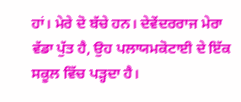ਹਾਂ। ਮੇਰੇ ਦੋ ਬੱਚੇ ਹਨ। ਦੇਵੇਂਦਰਰਾਜ ਮੇਰਾ ਵੱਡਾ ਪੁੱਤ ਹੈ, ਉਹ ਪਲਾਯਮਕੋਟਾਈ ਦੇ ਇੱਕ ਸਕੂਲ ਵਿੱਚ ਪੜ੍ਹਦਾ ਹੈ।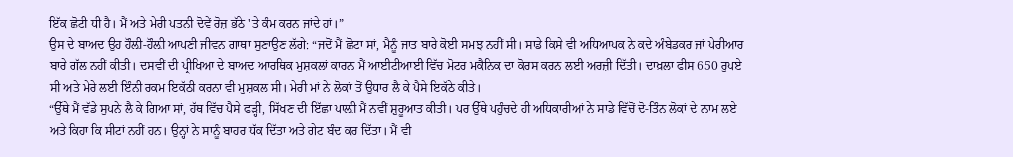ਇੱਕ ਛੋਟੀ ਧੀ ਹੈ। ਮੈਂ ਅਤੇ ਮੇਰੀ ਪਤਨੀ ਦੋਵੇਂ ਰੋਜ਼ ਭੱਠੇ 'ਤੇ ਕੰਮ ਕਰਨ ਜਾਂਦੇ ਹਾਂ।”
ਉਸ ਦੇ ਬਾਅਦ ਉਹ ਹੌਲ਼ੀ-ਹੌਲ਼ੀ ਆਪਣੀ ਜੀਵਨ ਗਾਥਾ ਸੁਣਾਉਣ ਲੱਗੇ: “ਜਦੋਂ ਮੈਂ ਛੋਟਾ ਸਾਂ, ਮੈਨੂੰ ਜਾਤ ਬਾਰੇ ਕੋਈ ਸਮਝ ਨਹੀਂ ਸੀ। ਸਾਡੇ ਕਿਸੇ ਵੀ ਅਧਿਆਪਕ ਨੇ ਕਦੇ ਅੰਬੇਡਕਰ ਜਾਂ ਪੇਰੀਆਰ ਬਾਰੇ ਗੱਲ ਨਹੀਂ ਕੀਤੀ। ਦਸਵੀਂ ਦੀ ਪ੍ਰੀਖਿਆ ਦੇ ਬਾਅਦ ਆਰਥਿਕ ਮੁਸ਼ਕਲਾਂ ਕਾਰਨ ਮੈਂ ਆਈਟੀਆਈ ਵਿੱਚ ਮੋਟਰ ਮਕੈਨਿਕ ਦਾ ਕੋਰਸ ਕਰਨ ਲਈ ਅਰਜ਼ੀ ਦਿੱਤੀ। ਦਾਖ਼ਲਾ ਫੀਸ 650 ਰੁਪਏ ਸੀ ਅਤੇ ਮੇਰੇ ਲਈ ਇੰਨੀ ਰਕਮ ਇਕੱਠੀ ਕਰਨਾ ਵੀ ਮੁਸ਼ਕਲ ਸੀ। ਮੇਰੀ ਮਾਂ ਨੇ ਲੋਕਾਂ ਤੋਂ ਉਧਾਰ ਲੈ ਕੇ ਪੈਸੇ ਇਕੱਠੇ ਕੀਤੇ।
“ਉੱਥੇ ਮੈਂ ਵੱਡੇ ਸੁਪਨੇ ਲੈ ਕੇ ਗਿਆ ਸਾਂ, ਹੱਥ ਵਿੱਚ ਪੈਸੇ ਫੜ੍ਹੀ, ਸਿੱਖਣ ਦੀ ਇੱਛਾ ਪਾਲ਼ੀ ਮੈਂ ਨਵੀਂ ਸ਼ੁਰੂਆਤ ਕੀਤੀ। ਪਰ ਉੱਥੇ ਪਹੁੰਚਦੇ ਹੀ ਅਧਿਕਾਰੀਆਂ ਨੇ ਸਾਡੇ ਵਿੱਚੋਂ ਦੋ-ਤਿੰਨ ਲੋਕਾਂ ਦੇ ਨਾਮ ਲਏ ਅਤੇ ਕਿਹਾ ਕਿ ਸੀਟਾਂ ਨਹੀਂ ਹਨ। ਉਨ੍ਹਾਂ ਨੇ ਸਾਨੂੰ ਬਾਹਰ ਧੱਕ ਦਿੱਤਾ ਅਤੇ ਗੇਟ ਬੰਦ ਕਰ ਦਿੱਤਾ। ਮੈਂ ਵੀ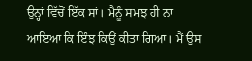ਉਨ੍ਹਾਂ ਵਿੱਚੋਂ ਇੱਕ ਸਾਂ। ਮੈਨੂੰ ਸਮਝ ਹੀ ਨਾ ਆਇਆ ਕਿ ਇੰਝ ਕਿਉਂ ਕੀਤਾ ਗਿਆ। ਮੈਂ ਉਸ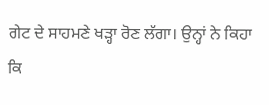ਗੇਟ ਦੇ ਸਾਹਮਣੇ ਖੜ੍ਹਾ ਰੋਣ ਲੱਗਾ। ਉਨ੍ਹਾਂ ਨੇ ਕਿਹਾ ਕਿ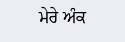ਮੇਰੇ ਅੰਕ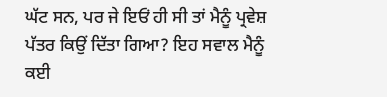ਘੱਟ ਸਨ, ਪਰ ਜੇ ਇਓਂ ਹੀ ਸੀ ਤਾਂ ਮੈਨੂੰ ਪ੍ਰਵੇਸ਼ ਪੱਤਰ ਕਿਉਂ ਦਿੱਤਾ ਗਿਆ? ਇਹ ਸਵਾਲ ਮੈਨੂੰ ਕਈ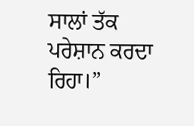ਸਾਲਾਂ ਤੱਕ ਪਰੇਸ਼ਾਨ ਕਰਦਾ ਰਿਹਾ।”